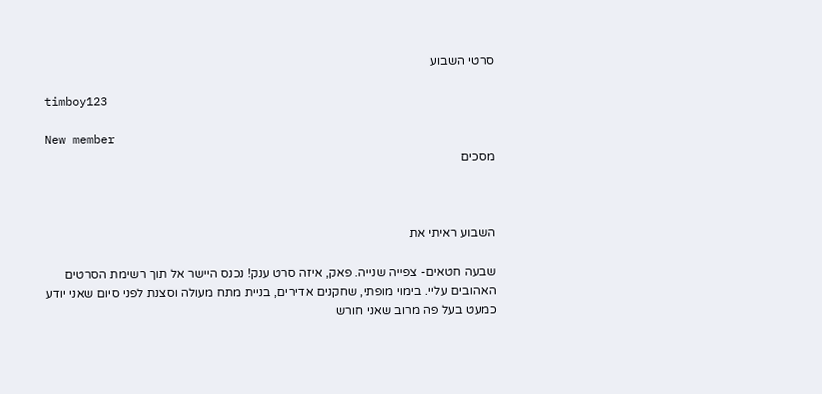סרטי השבוע

timboy123

New member
מסכים



השבוע ראיתי את

שבעה חטאים- צפייה שנייה. פאק, איזה סרט ענק! נכנס היישר אל תוך רשימת הסרטים האהובים עליי. בימוי מופתי, שחקנים אדירים, בניית מתח מעולה וסצנת לפני סיום שאני יודע כמעט בעל פה מרוב שאני חורש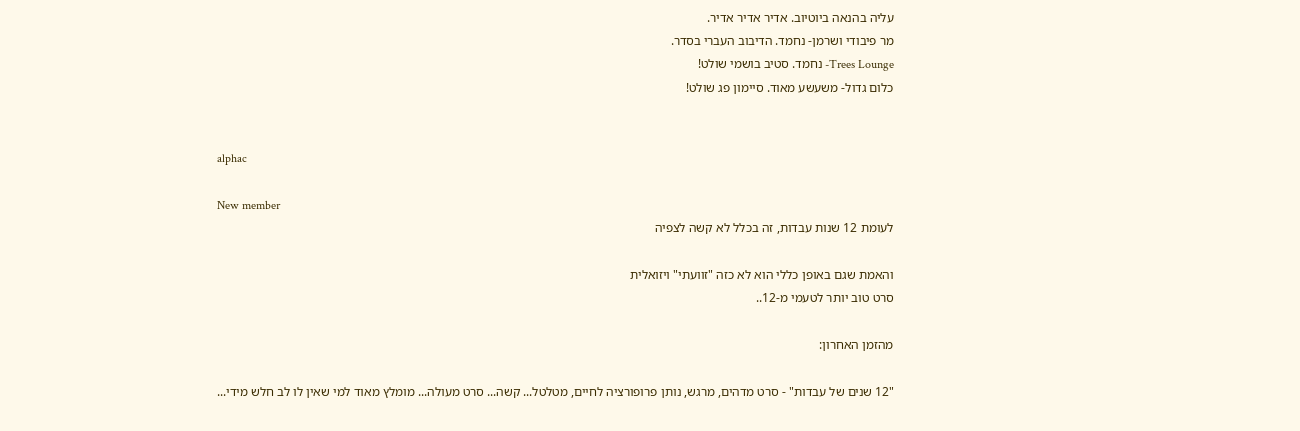עליה בהנאה ביוטיוב. אדיר אדיר אדיר.
מר פיבודי ושרמן- נחמד. הדיבוב העברי בסדר.
Trees Lounge- נחמד. סטיב בושמי שולט!
כלום גדול- משעשע מאוד. סיימון פג שולט!


alphac

New member
לעומת 12 שנות עבדות, זה בכלל לא קשה לצפיה

והאמת שגם באופן כללי הוא לא כזה "זוועתי" ויזואלית
סרט טוב יותר לטעמי מ-12..

מהזמן האחרון:

"12 שנים של עבדות" - סרט מדהים, מרגש, נותן פרופורציה לחיים, מטלטל... קשה... סרט מעולה... מומלץ מאוד למי שאין לו לב חלש מידי...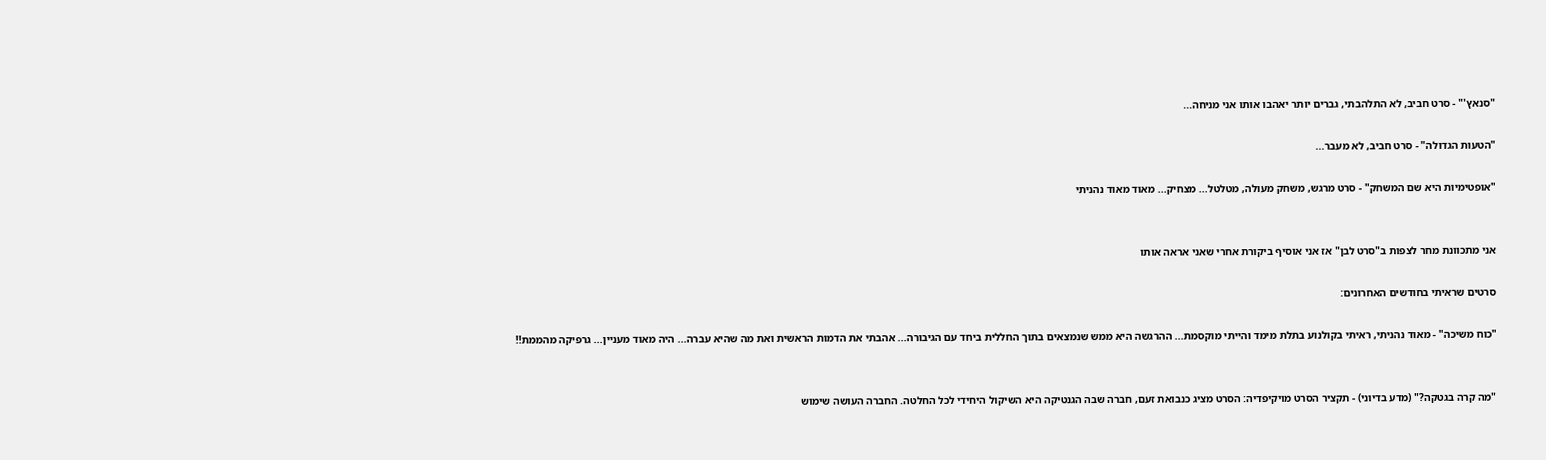"סנאץ'" - סרט חביב, לא התלהבתי, גברים יותר יאהבו אותו אני מניחה...

"הטעות הגדולה" - סרט חביב, לא מעבר...

"אופטימיות היא שם המשחק" - סרט מרגש, משחק מעולה, מטלטל... מצחיק... מאוד מאוד נהניתי


אני מתכוונת מחר לצפות ב"סרט לבן" אז אני אוסיף ביקורת אחרי שאני אראה אותו

סרטים שראיתי בחודשים האחרונים:

"כוח משיכה" - מאוד נהניתי, ראיתי בקולנוע בתלת מימד והייתי מוקסמת... ההרגשה היא ממש שנמצאים בתוך החללית ביחד עם הגיבורה... אהבתי את הדמות הראשית ואת מה שהיא עברה... היה מאוד מעניין... גרפיקה מהממת!!


"מה קרה בגטקה?" (מדע בדיוני) - תקציר הסרט מויקיפדיה: הסרט מציג כנבואת זעם, חברה שבה הגנטיקה היא השיקול היחידי לכל החלטה. החברה העושה שימוש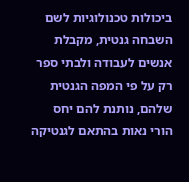ביכולות טכנולוגיות לשם השבחה גנטית, מקבלת אנשים לעבודה ולבתי ספר רק על פי המפה הגנטית שלהם, נותנת להם יחס הורי נאות בהתאם לגנטיקה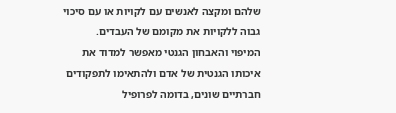שלהם ומקצה לאנשים עם לקויות או עם סיכוי גבוה ללקויות את מקומם של העבדים.
המיפוי והאבחון הגנטי מאפשר למדוד את איכותו הגנטית של אדם ולהתאימו לתפקודים חברתיים שונים, בדומה לפרופיל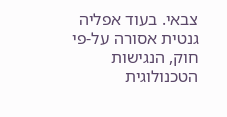צבאי. בעוד אפליה גנטית אסורה על-פי חוק, הנגישות הטכנולוגית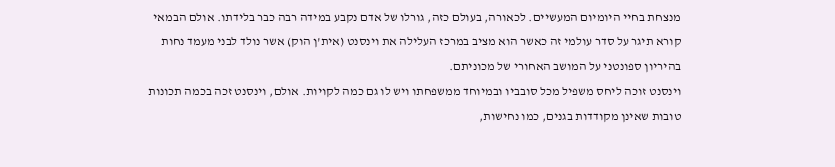מנצחת בחיי היומיום המעשיים. לכאורה, בעולם כזה, גורלו של אדם נקבע במידה רבה כבר בלידתו. אולם הבמאי קורא תיגר על סדר עולמי זה כאשר הוא מציב במרכז העלילה את וינסנט (אית'ן הוק) אשר נולד לבני מעמד נחות בהיריון ספונטני על המושב האחורי של מכוניתם.
וינסנט זוכה ליחס משפיל מכל סובביו ובמיוחד ממשפחתו ויש לו גם כמה לקויות. אולם, וינסנט זכה בכמה תכונות טובות שאינן מקודדות בגנים, כמו נחישות,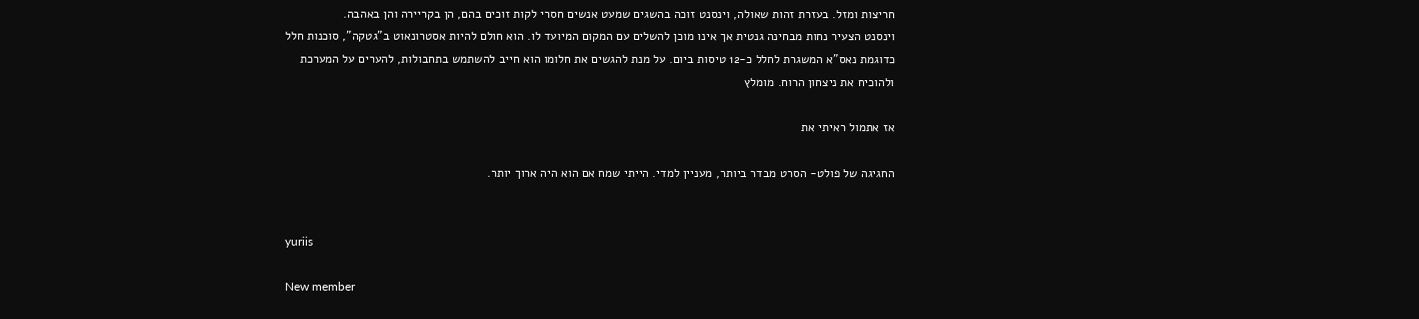חריצות ומזל. בעזרת זהות שאולה, וינסנט זוכה בהשגים שמעט אנשים חסרי לקות זוכים בהם, הן בקריירה והן באהבה.
וינסנט הצעיר נחות מבחינה גנטית אך אינו מוכן להשלים עם המקום המיועד לו. הוא חולם להיות אסטרונאוט ב"גטקה", סוכנות חלל כדוגמת נאס"א המשגרת לחלל כ-12 טיסות ביום. על מנת להגשים את חלומו הוא חייב להשתמש בתחבולות, להערים על המערכת ולהוכיח את ניצחון הרוח. מומלץ

אז אתמול ראיתי את

החגיגה של פולט- הסרט מבדר ביותר, מעניין למדי. הייתי שמח אם הוא היה ארוך יותר.


yuriis

New member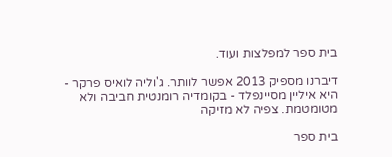בית ספר למפלצות ועוד.

דיברנו מספיק 2013 אפשר לוותר. ג'וליה לואיס פרקר - היא איליין מסיינפלד - בקומדיה רומנטית חביבה ולא מטומטמת. צפיה לא מזיקה

בית ספר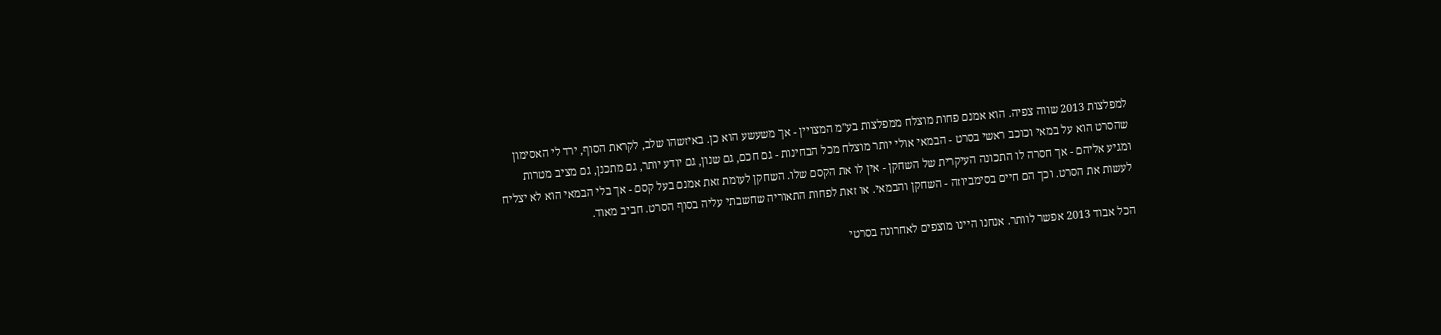למפלצות 2013 שווה צפיה. הוא אמנם פחות מוצלח ממפלצות בע"מ המצויין - אך משעשע הוא כן. באיזשהו שלב, לקראת הסוף, ירד לי האסימון שהסרט הוא על במאי וכוכב ראשי בסרט - הבמאי אולי יותר מוצלח מכל הבחינות - גם חכם, גם שנון, גם יודע יותר, גם מתכנן, גם מציב מטרות ומגיע אליהם - אך חסרה לו התכונה העיקרית של השחקן - אין לו את הקסם שלו. השחקן לעומת זאת אמנם בעל קסם - אך בלי הבמאי הוא לא יצליח לעשות את הסרט. וכך הם חיים בסימביוזה - השחקן והבמאי. או זאת לפחות התאוריה שחשבתי עליה בסוף הסרט. חביב מאוד.

הכל אבוד 2013 אפשר לוותר. אנחנו היינו מוצפים לאחרונה בסרטי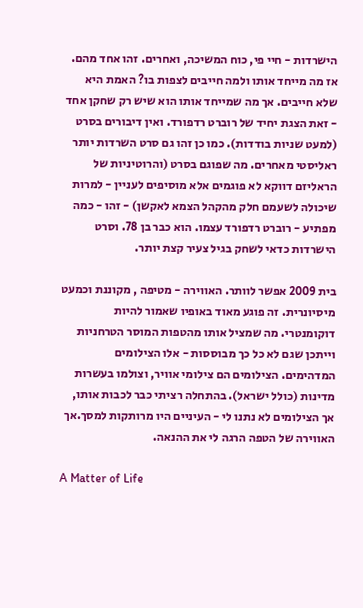הישרדות - חיי פי, כוח המשיכה, ואחרים. זהו אחד מהם. אז מה מייחד אותו ולמה חייבים לצפות בו? האמת היא שלא חייבים. אך מה שמייחד אותו הוא שיש רק שחקן אחד - זאת הצגת יחיד של רוברט רדפורד. ואין דיבורים בסרט (למעט שניות בודדות). כמו כן זהו גם סרט השרדות יותר ראליסטי מאחרים. מה שפוגם בסרט (והרוטיניות של הראליזם דווקא לא פוגמים אלא מוסיפים לעניין - למרות שיכולה לשעמם חלק מהקהל הצמא לאקשן) - זהו - כמה מפתיע - רוברט רדפורד עצמו. הוא כבר בן 78. וסרט הישרדות כדאי לשחק בגיל צעיר קצת יותר.

בית 2009 אפשר לוותר. האווירה - מטיפה , מקוננת וכמעט מיסיונרית. זה פוגע מאוד באופיו שאמור להיות דוקומנטרי. מה שמציל אותו מהטפות המוסר הטרחניות וייתכן שגם לא כל כך מבוססות - אלו הצילומים המדהימים. הצילומים הם צילומי אוויר, וצולמו בעשרות מדינות (כולל ישראל). בהתחלה רציתי כבר לכבות אותו, אך הצילומים לא נתנו לי - העיניים היו מרותקות למסך.אך האווירה של הטפה הרגה לי את ההנאה.

A Matter of Life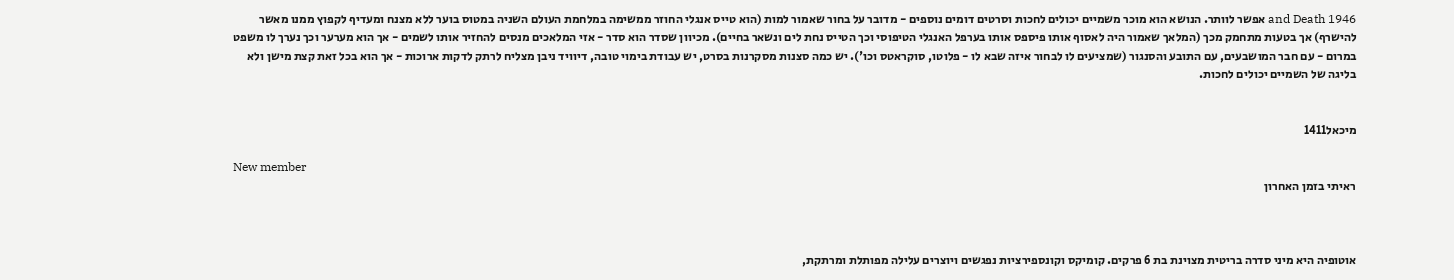and Death 1946 אפשר לוותר. הנושא הוא מוכר משמיים יכולים לחכות וסרטים דומים נוספים - מדובר על בחור שאמור למות (הוא טייס אנגלי החוזר ממשימה במלחמת העולם השניה במטוס בוער ללא מצנח ומעדיף לקפוץ ממנו מאשר להישרף) אך בטעות מתחמק מכך (המלאך שאמור היה לאסוף אותו פיספס אותו בערפל האנגלי הטיפוסי וכך הטייס נחת לים ונשאר בחיים). מכיוון שסדר הוא סדר - אזי המלאכים מנסים להחזיר אותו לשמים - אך הוא מערער וכך נערך לו משפט במרום - עם חבר המושבעים, עם התובע והסנגור (שמציעים לו לבחור איזה שבא לו - פלוטו, סוקראטס וכו'). יש כמה סצנות מסקרנות בסרט, יש עבודת בימוי טובה, דיוויד ניבן מצליח לרתק לדקות ארוכות - אך הוא בכל זאת קצת מישן ולא בליגה של השמיים יכולים לחכות.


מיכאל1411

New member
ראיתי בזמן האחרון



אוטופיה היא מיני סדרה בריטית מצוינת בת 6 פרקים. קומיקס וקונספירציות נפגשים ויוצרים עלילה מפותלת ומרתקת,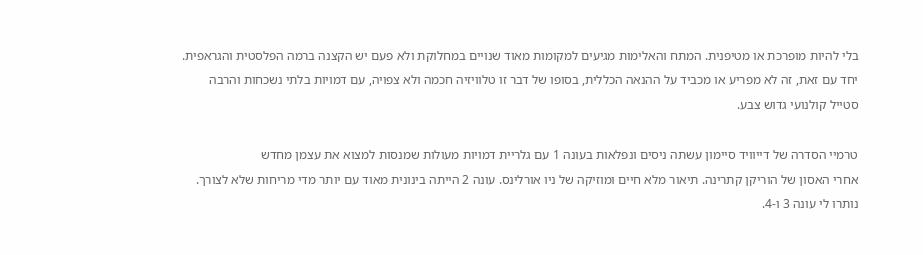בלי להיות מופרכת או מטיפנית. המתח והאלימות מגיעים למקומות מאוד שנויים במחלוקת ולא פעם יש הקצנה ברמה הפלסטית והגראפית.
יחד עם זאת, זה לא מפריע או מכביד על ההנאה הכללית, בסופו של דבר זו טלוויזיה חכמה ולא צפויה, עם דמויות בלתי נשכחות והרבה
סטייל קולנועי גדוש צבע.

טרמיי הסדרה של דייוויד סיימון עשתה ניסים ונפלאות בעונה 1 עם גלריית דמויות מעולות שמנסות למצוא את עצמן מחדש
אחרי האסון של הוריקן קתרינה. תיאור מלא חיים ומוזיקה של ניו אורלינס. עונה 2 הייתה בינונית מאוד עם יותר מדי מריחות שלא לצורך.
נותרו לי עונה 3 ו-4.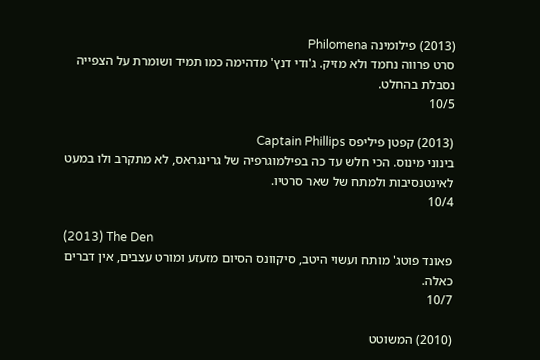(2013) פילומינה Philomena
סרט פרווה נחמד ולא מזיק. ג'ודי דנץ' מדהימה כמו תמיד ושומרת על הצפייה נסבלת בהחלט.
10/5

(2013) קפטן פיליפס Captain Phillips
בינוני מינוס. הכי חלש עד כה בפילמוגרפיה של גרינגראס, לא מתקרב ולו במעט לאינטנסיבות ולמתח של שאר סרטיו.
10/4

(2013) The Den
פאונד פוטג' מותח ועשוי היטב, סיקוונס הסיום מזעזע ומורט עצבים, אין דברים כאלה.
10/7

(2010) המשוטט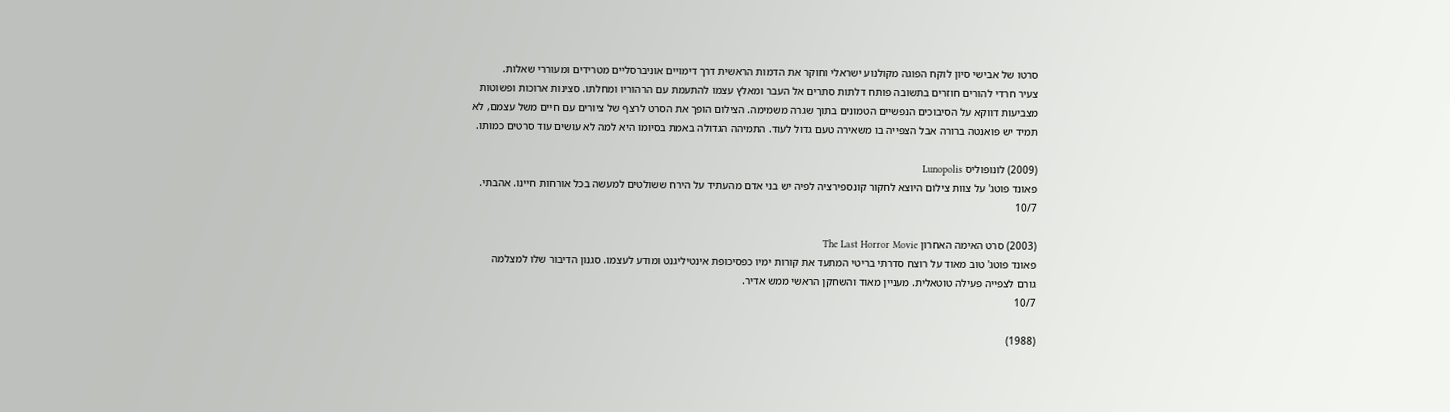סרטו של אבישי סיון לוקח הפוגה מקולנוע ישראלי וחוקר את הדמות הראשית דרך דימויים אוניברסליים מטרידים ומעוררי שאלות.
צעיר חרדי להורים חוזרים בתשובה פותח דלתות סתרים אל העבר ומאלץ עצמו להתעמת עם הרהוריו ומחלתו. סצינות ארוכות ופשוטות
מצביעות דווקא על הסיבוכים הנפשיים הטמונים בתוך שגרה משמימה. הצילום הופך את הסרט לרצף של ציורים עם חיים משל עצמם, לא
תמיד יש פואנטה ברורה אבל הצפייה בו משאירה טעם גדול לעוד. התמיהה הגדולה באמת בסיומו היא למה לא עושים עוד סרטים כמותו.

(2009) לונופוליס Lunopolis
פאונד פוטג' על צוות צילום היוצא לחקור קונספירציה לפיה יש בני אדם מהעתיד על הירח ששולטים למעשה בכל אורחות חיינו. אהבתי.
10/7

(2003) סרט האימה האחרון The Last Horror Movie
פאונד פוטג' טוב מאוד על רוצח סדרתי בריטי המתעד את קורות ימיו כפסיכופת אינטיליגנט ומודע לעצמו. סגנון הדיבור שלו למצלמה
גורם לצפייה פעילה טוטאלית. מעניין מאוד והשחקן הראשי ממש אדיר.
10/7

(1988)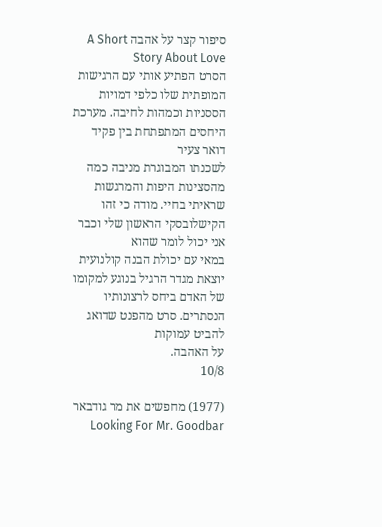סיפור קצר על אהבה A Short Story About Love
הסרט הפתיע אותי עם הרגישות המופתית שלו כלפי דמויות הססניות וכמהות לחיבה. מערכת היחסים המתפתחת בין פקיד דואר צעיר
לשכנתו המבוגרת מניבה כמה מהסצינות היפות והמרגשות שראיתי בחיי. מודה כי זהו הקישלובסקי הראשון שלי וכבר אני יכול לומר שהוא
במאי עם יכולת הבנה קולנועית יוצאת מגדר הרגיל בנוגע למקומו של האדם ביחס לרצונותיו הנסתרים. סרט מהפנט שדואג להביט עמוקות
על האהבה.
10/8

(1977) מחפשים את מר גודבאר Looking For Mr. Goodbar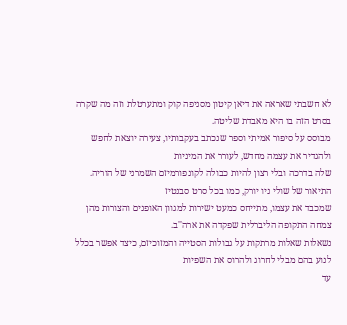לא חשבתי שאראה את דיאן קיטון מסניפה קוק ומתערטלת וזה מה שקרה בסרט הזה בו היא מאבדת שליטה.
מבוסס על סיפור אמיתי וספר שנכתב בעקבותיו, צעירה יוצאת לחפש ולהגדיר את עצמה מחדש, לעורר את המיניות
שלה בדרכה ובלי רצון להיות כבולה לקונפורמיזם השמרני של הוריה. התיאור של שולי ניו יורק, כמו בכל סרט סבנטיז
שמכבד את עצמו, מתייחס כמעט ישירות למגוון האופנים והצורות מהן צמחה התקופה הליברלית שפקדה את ארה''ב.
נשאלות שאלות מרתקות על גבולות הסטייה והמזוכיזם, כיצד אפשר בכלל לנוע בהם מבלי לחרוג ולהרוס את השפיות
עד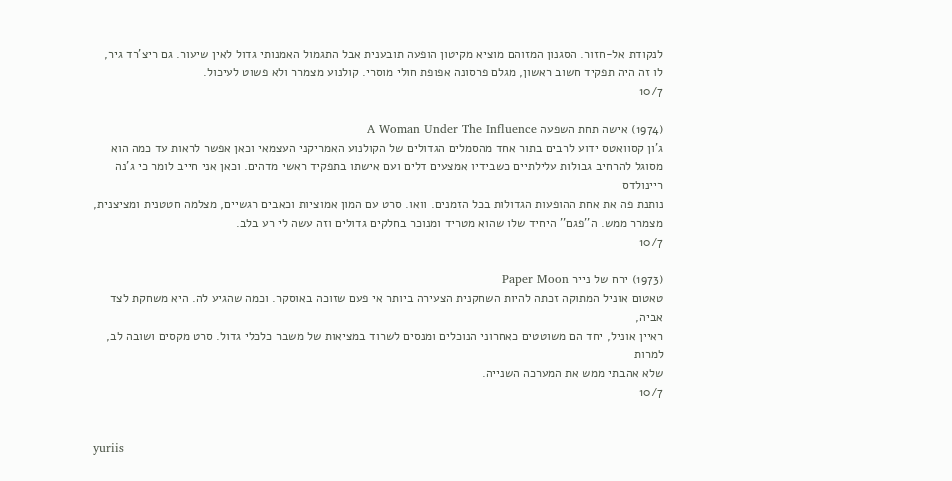לנקודת אל-חזור. הסגנון המזוהם מוציא מקיטון הופעה תובענית אבל התגמול האמנותי גדול לאין שיעור. גם ריצ'רד גיר,
לו זה היה תפקיד חשוב ראשון, מגלם פרסונה אפופת חולי מוסרי. קולנוע מצמרר ולא פשוט לעיכול.
10/7

(1974) אישה תחת השפעה A Woman Under The Influence
ג'ון קסוואטס ידוע לרבים בתור אחד מהסמלים הגדולים של הקולנוע האמריקני העצמאי וכאן אפשר לראות עד כמה הוא
מסוגל להרחיב גבולות עלילתיים כשבידיו אמצעים דלים ועם אישתו בתפקיד ראשי מדהים. וכאן אני חייב לומר כי ג'נה ריינולדס
נותנת פה את אחת ההופעות הגדולות בכל הזמנים. וואו. סרט עם המון אמוציות וכאבים רגשיים, מצלמה חטטנית ומציצנית,
מצמרר ממש. ה''פגם'' היחיד שלו שהוא מטריד ומנוכר בחלקים גדולים וזה עשה לי רע בלב.
10/7

(1973) ירח של נייר Paper Moon
טאטום אוניל המתוקה זכתה להיות השחקנית הצעירה ביותר אי פעם שזוכה באוסקר. וכמה שהגיע לה. היא משחקת לצד אביה,
ראיין אוניל, יחד הם משוטטים כאחרוני הנוכלים ומנסים לשרוד במציאות של משבר כלכלי גדול. סרט מקסים ושובה לב, למרות
שלא אהבתי ממש את המערכה השנייה.
10/7


yuriis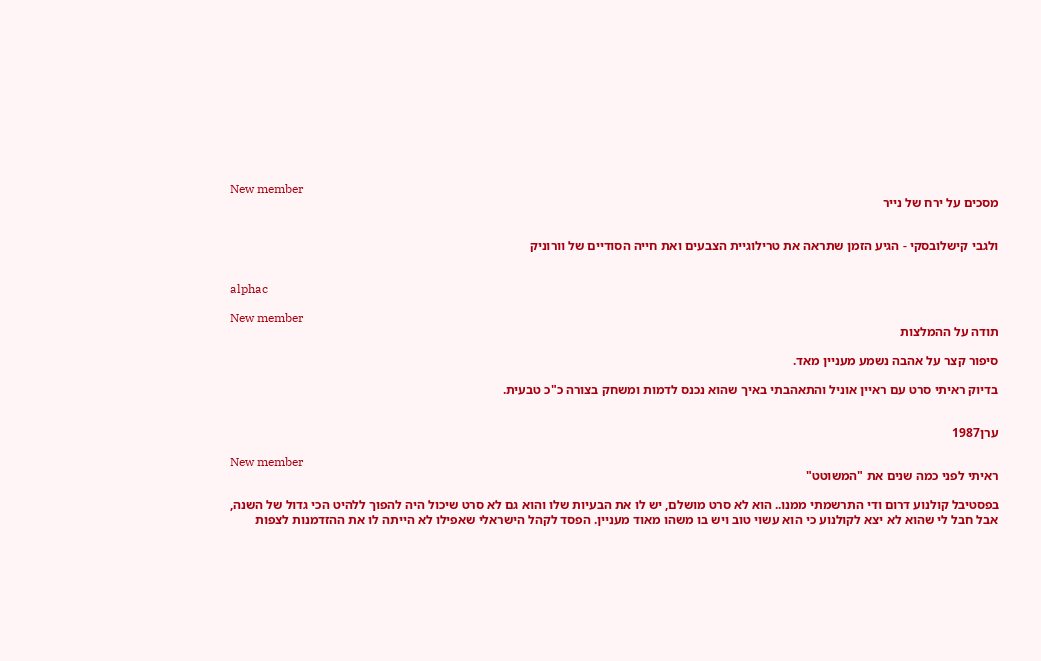New member
מסכים על ירח של נייר


ולגבי קישלובסקי - הגיע הזמן שתראה את טרילוגיית הצבעים ואת חייה הסודיים של וורוניק


alphac

New member
תודה על ההמלצות

סיפור קצר על אהבה נשמע מעניין מאד.

בדיוק ראיתי סרט עם ראיין אוניל והתאהבתי באיך שהוא נכנס לדמות ומשחק בצורה כ"כ טבעית.


ערן1987

New member
ראיתי לפני כמה שנים את "המשוטט"

בפסטיבל קולנוע דרום ודי התרשמתי ממנו.. הוא לא סרט מושלם, יש לו את הבעיות שלו והוא גם לא סרט שיכול היה להפוך ללהיט הכי גדול של השנה, אבל חבל לי שהוא לא יצא לקולנוע כי הוא עשוי טוב ויש בו משהו מאוד מעניין. הפסד לקהל הישראלי שאפילו לא הייתה לו את ההזדמנות לצפות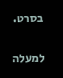בסרט.

למעלה